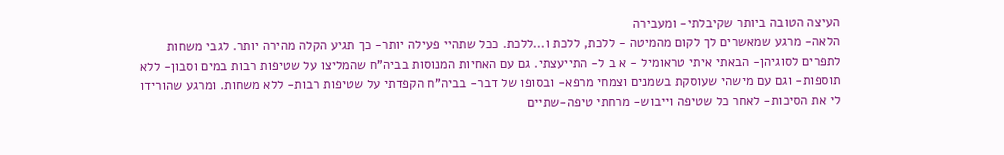העיצה הטובה ביותר שקיבלתי- ומעבירה
הלאה- מרגע שמאשרים לך לקום מהמיטה - ללכת, ללכת ו...ללכת. ככל שתהיי פעילה יותר- כך תגיע הקלה מהירה יותר. לגבי משחות לתפרים לסוגיהן- הבאתי איתי טראומיל - א ב ל- התייעצתי. גם עם האחיות המנוסות בביה"ח שהמליצו על שטיפות רבות במים וסבון- ללא תוספות- וגם עם מישהי שעוסקת בשמנים וצמחי מרפא- ובסופו של דבר- בביה"ח הקפדתי על שטיפות רבות- ללא משחות. ומרגע שהורידו לי את הסיכות- לאחר כל שטיפה וייבוש- מרחתי טיפה-שתיים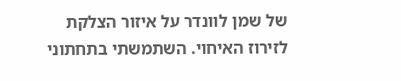של שמן לוונדר על איזור הצלקת לזירוז האיחוי. השתמשתי בתחתוני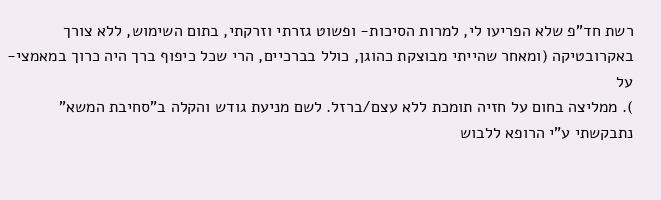רשת חד"פ שלא הפריעו לי, למרות הסיכות- ופשוט גזרתי וזרקתי, בתום השימוש, ללא צורך באקרובטיקה (ומאחר שהייתי מבוצקת כהוגן, כולל בברכיים, הרי שכל כיפוף ברך היה כרוך במאמצי-על
). ממליצה בחום על חזיה תומכת ללא עצם/ברזל. לשם מניעת גודש והקלה ב"סחיבת המשא" נתבקשתי ע"י הרופא ללבוש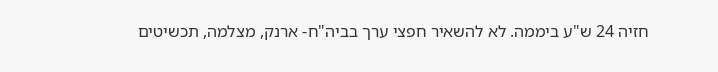חזיה 24 ש"ע ביממה. לא להשאיר חפצי ערך בביה"ח- ארנק, מצלמה, תכשיטים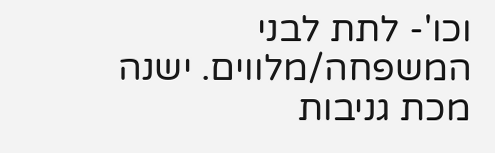וכו'- לתת לבני המשפחה/מלווים. ישנה מכת גניבות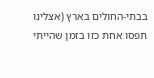בבתי-החולים בארץ (אצלינו תפסו אחת כזו בזמן שהייתי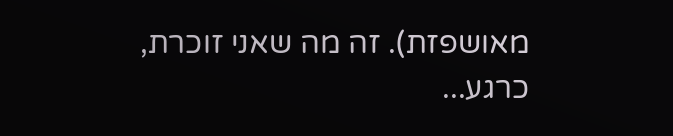מאושפזת). זה מה שאני זוכרת, כרגע...